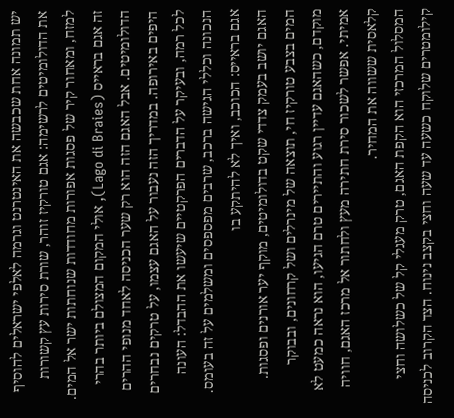יש תמונה אחת שכבשה את האינטרנט וגרמה לאלפי ישראלים להוסיף את הדולומיטים לרשימה: אגם טורקיז זוהר, שורת סירות עץ קשורות למזח, ומאחור קיר של פסגות אפורות מחודדות שנוחתות ישר אל המים. זה אגם בראייס (Lago di Braies), אולי המקום המצולם ביותר בהרי הדולומיטים. אבל האגם הזה הוא רק שער הכניסה לאחד מנופי ההרים היפים באירופה. במדריך הזה נעבור על האגם עצמו, על טרקים נבחרים לכל רמה, ובעיקר על הדברים הפרקטיים שיעשו את ההבדל: העונה הנכונה וכללי הגישה ברכב, שרבים מפספסים ומשלמים על זה בעומס.
אגם בראייס: הכוכב, ואיך לא להיתקע בו
האגם יושב בעמק צדדי שקט בדולומיטים, מוקף יער אורנים ופסגות. המים בצבע טורקיז חי, תוצאה של מינרלים ושל קרחונים, ובבוקר מוקדם, כשהאגם עדיין רגוע והתיירים טרם הגיעו, הוא נראה כמעט לא אמיתי. אפשר לשכור סירת חתירה מעץ ולחתור אל מרכז האגם, חוויה קלאסית ששווה את המחיר.
המסלול המרכזי הוא הקפת האגם, טרק מעגלי קל של כשלושה וחצי קילומטרים שלוקח כשעה עד שעה וחצי בקצב נינוח. הצד הקרוב לכניסה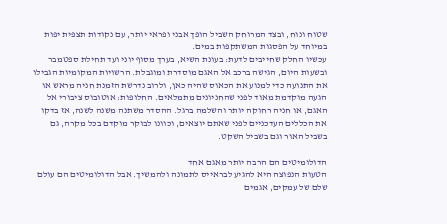שטוח ונוח, ובצד המרוחק השביל הופך אבני ופראי יותר, עם נקודות תצפית יפות במיוחד על הפסגות המשתקפות במים.
עכשיו החלק שחייבים לדעת: בעונת השיא, בערך מסוף יוני ועד תחילת ספטמבר ובשעות היום, הגישה ברכב אל האגם מוסדרת ומוגבלת. הרשויות המקומיות הגבילו את התנועה כדי למנוע את הכאוס שהיה כאן, ולרוב נדרשת הזמנת חניה מראש או הגעה מוקדמת מאוד לפני שהחניונים מתמלאים. החלופות: אוטובוס ציבורי אל האגם, או חניה רחוקה יותר והשלמה ברגל. ההסדר משתנה משנה לשנה, אז בדקו את הכללים העדכניים לפני שאתם יוצאים, וכוונו לבוקר מוקדם בכל מקרה, גם בשביל האור וגם בשביל השקט.

הדולומיטים הם הרבה יותר מאגם אחד
הטעות הנפוצה היא להגיע לבראייס לתמונה ולהמשיך. אבל הדולומיטים הם עולם שלם של עמקים, אגמים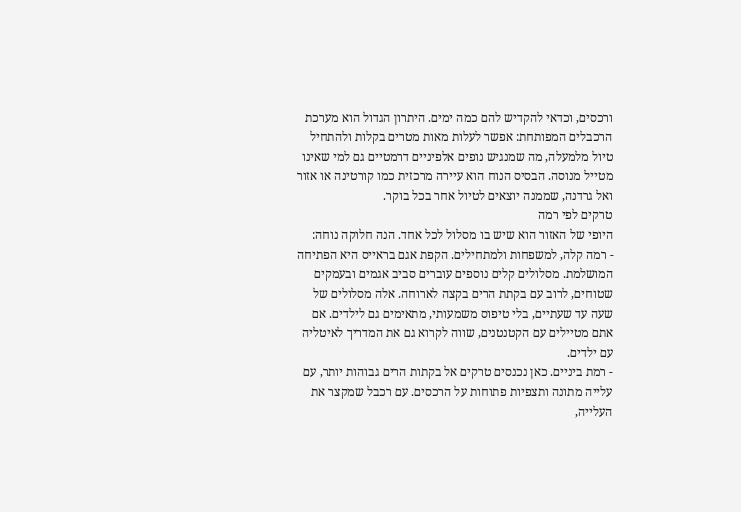ורכסים, וכדאי להקדיש להם כמה ימים. היתרון הגדול הוא מערכת הרכבלים המפותחת: אפשר לעלות מאות מטרים בקלות ולהתחיל טיול מלמעלה, מה שמנגיש נופים אלפיניים דרמטיים גם למי שאינו מטייל מנוסה. הבסיס הנוח הוא עיירה מרכזית כמו קורטינה או אזור ואל גרדנה, שממנה יוצאים לטיול אחר בכל בוקר.
טרקים לפי רמה
היופי של האזור הוא שיש בו מסלול לכל אחד. הנה חלוקה נוחה:
- רמה קלה, למשפחות ולמתחילים. הקפת אגם בראייס היא הפתיחה המושלמת. מסלולים קלים נוספים עוברים סביב אגמים ובעמקים שטוחים, לרוב עם בקתת הרים בקצה לארוחה. אלה מסלולים של שעה עד שעתיים, בלי טיפוס משמעותי, מתאימים גם לילדים. אם אתם מטיילים עם הקטנטנים, שווה לקרוא גם את המדריך לאיטליה עם ילדים.
- רמת ביניים. כאן נכנסים טרקים אל בקתות הרים גבוהות יותר, עם עלייה מתונה ותצפיות פתוחות על הרכסים. עם רכבל שמקצר את העלייה,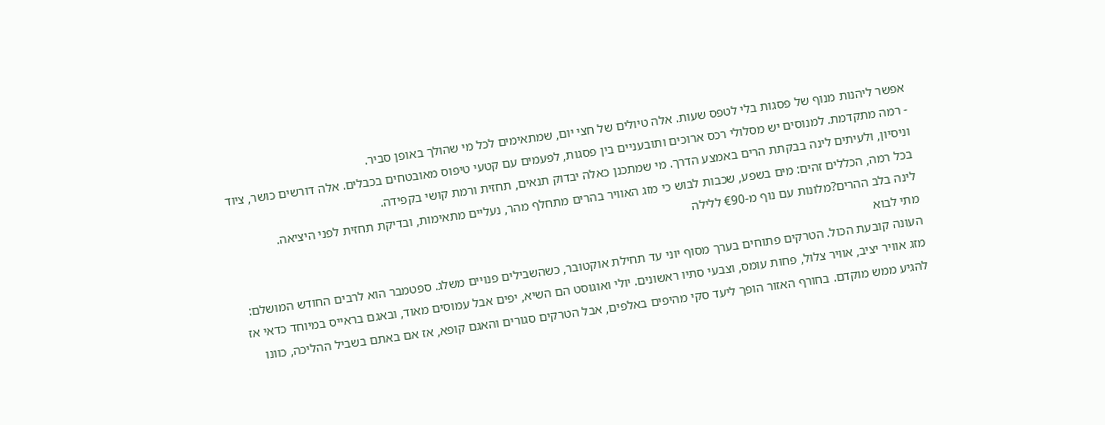אפשר ליהנות מנוף של פסגות בלי לטפס שעות. אלה טיולים של חצי יום, שמתאימים לכל מי שהולך באופן סביר.
- רמה מתקדמת. למנוסים יש מסלולי רכס ארוכים ותובעניים בין פסגות, לפעמים עם קטעי טיפוס מאובטחים בכבלים. אלה דורשים כושר, ציוד וניסיון, ולעיתים לינה בבקתת הרים באמצע הדרך. מי שמתכנן כאלה יבדוק תנאים, תחזית ורמת קושי בקפידה.
בכל רמה, הכללים זהים: מים בשפע, שכבות לבוש כי מזג האוויר בהרים מתחלף מהר, נעליים מתאימות, ובדיקת תחזית לפני היציאה.
לינה בלב ההרים?מלונות עם נוף מ-€90 ללילה
מתי לבוא
העונה קובעת הכול. הטרקים פתוחים בערך מסוף יוני עד תחילת אוקטובר, כשהשבילים פנויים משלג. ספטמבר הוא לרבים החודש המושלם: מזג אוויר יציב, אוויר צלול, פחות עומס, וצבעי סתיו ראשונים. יולי ואוגוסט הם השיא, יפים אבל עמוסים מאוד, ובאגם בראייס במיוחד כדאי אז להגיע ממש מוקדם. בחורף האזור הופך ליעד סקי מהיפים באלפים, אבל הטרקים סגורים והאגם קופא, אז אם באתם בשביל ההליכה, כוונו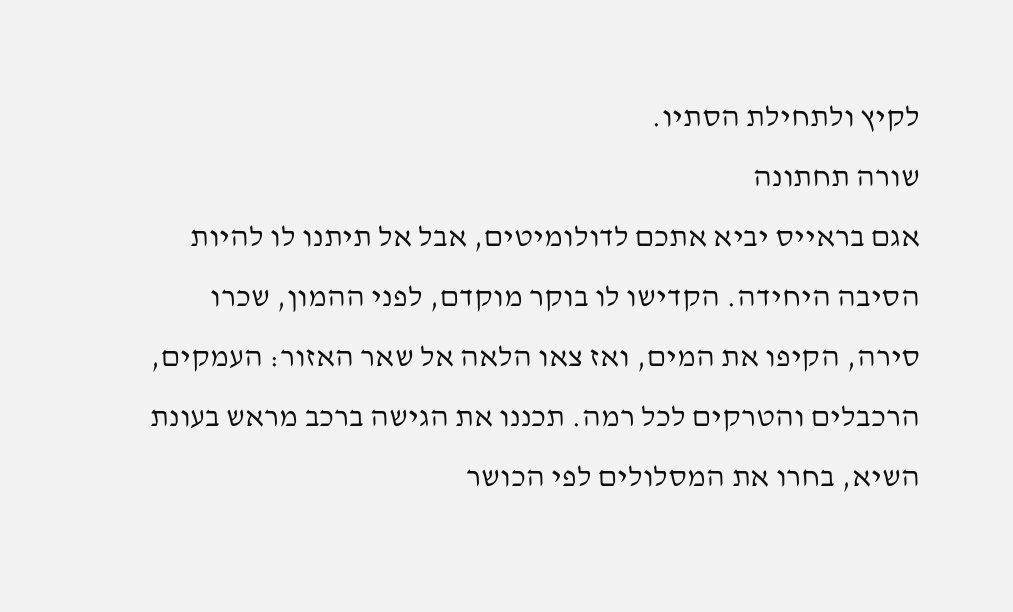לקיץ ולתחילת הסתיו.
שורה תחתונה
אגם בראייס יביא אתכם לדולומיטים, אבל אל תיתנו לו להיות הסיבה היחידה. הקדישו לו בוקר מוקדם, לפני ההמון, שכרו סירה, הקיפו את המים, ואז צאו הלאה אל שאר האזור: העמקים, הרכבלים והטרקים לכל רמה. תכננו את הגישה ברכב מראש בעונת השיא, בחרו את המסלולים לפי הכושר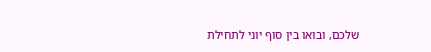שלכם, ובואו בין סוף יוני לתחילת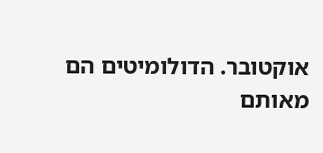אוקטובר. הדולומיטים הם מאותם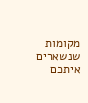מקומות שנשארים איתכם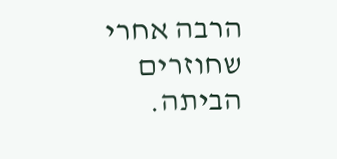הרבה אחרי שחוזרים הביתה.